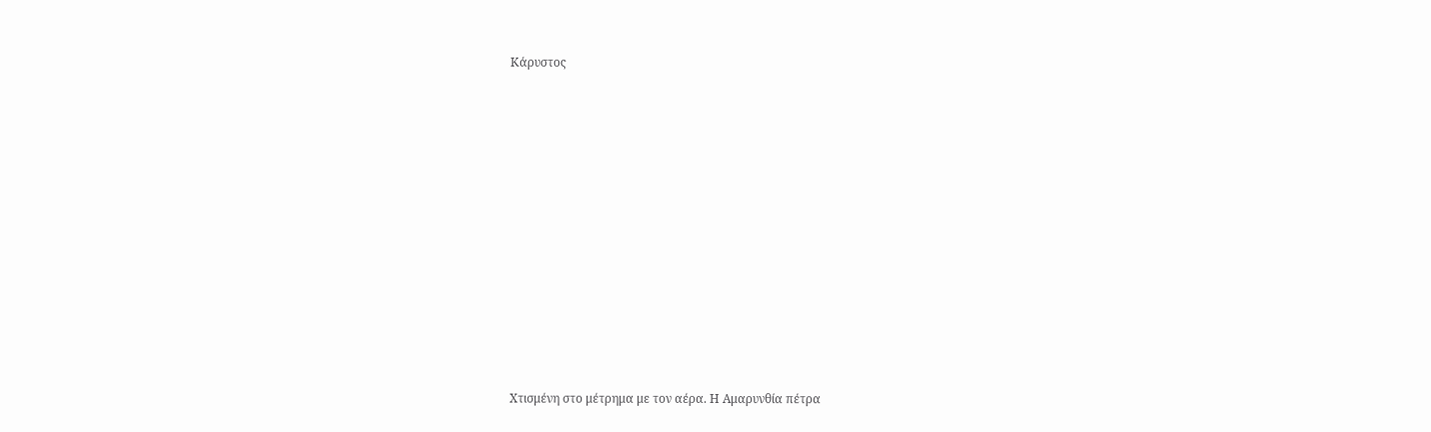Κάρυστος















Χτισμένη στο μέτρημα με τον αέρα. Η Αμαρυνθία πέτρα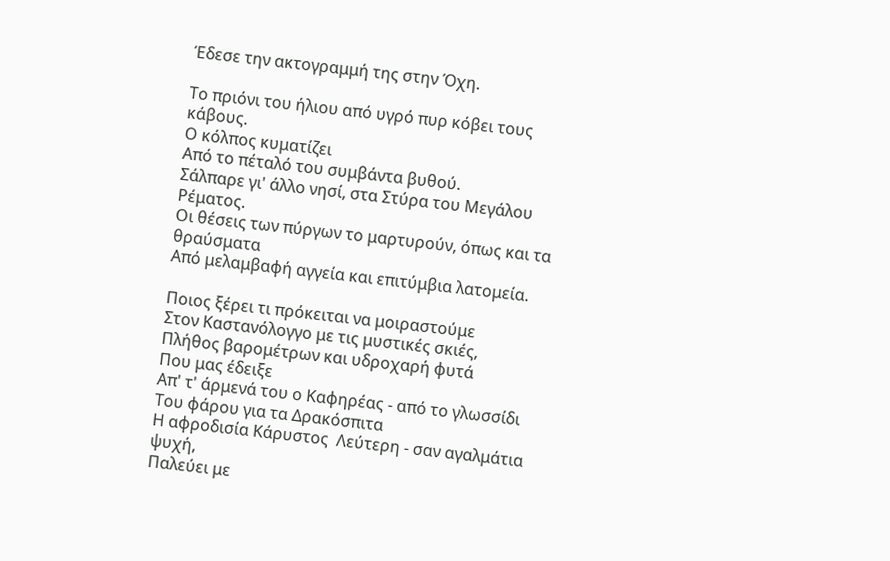Έδεσε την ακτογραμμή της στην Όχη.

Το πριόνι του ήλιου από υγρό πυρ κόβει τους κάβους.
Ο κόλπος κυματίζει
Από το πέταλό του συμβάντα βυθού.
Σάλπαρε γι' άλλο νησί, στα Στύρα του Μεγάλου Ρέματος.
Οι θέσεις των πύργων το μαρτυρούν, όπως και τα θραύσματα
Από μελαμβαφή αγγεία και επιτύμβια λατομεία.

Ποιος ξέρει τι πρόκειται να μοιραστούμε
Στον Καστανόλογγο με τις μυστικές σκιές,
Πλήθος βαρομέτρων και υδροχαρή φυτά
Που μας έδειξε
Απ' τ' άρμενά του ο Καφηρέας - από το γλωσσίδι
Του φάρου για τα Δρακόσπιτα
Η αφροδισία Κάρυστος  Λεύτερη - σαν αγαλμάτια ψυχή,
Παλεύει με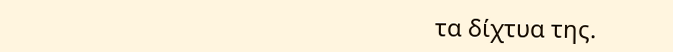τα δίχτυα της.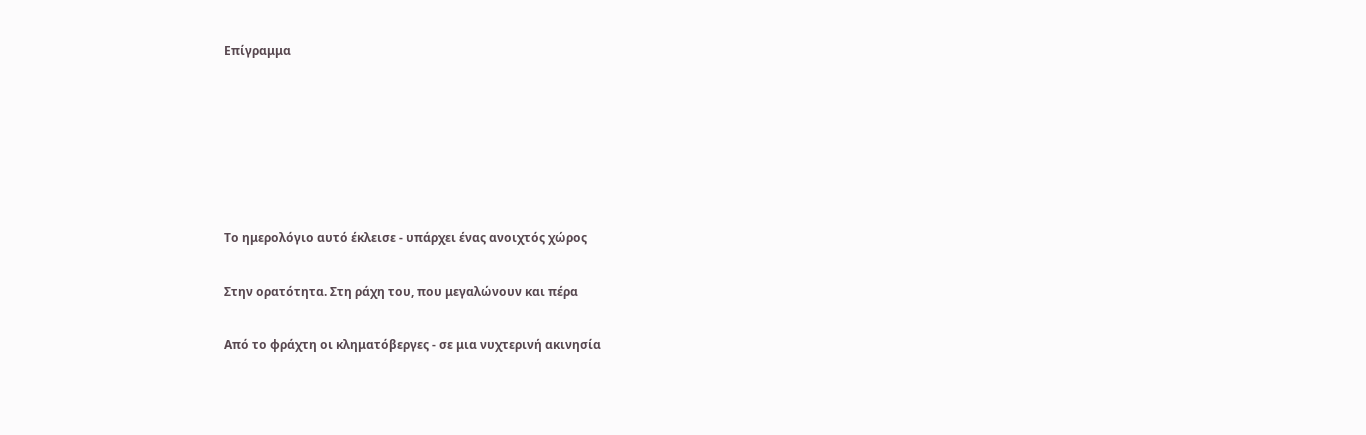Επίγραμμα






Το ημερολόγιο αυτό έκλεισε - υπάρχει ένας ανοιχτός χώρος

Στην ορατότητα. Στη ράχη του, που μεγαλώνουν και πέρα

Από το φράχτη οι κληματόβεργες - σε μια νυχτερινή ακινησία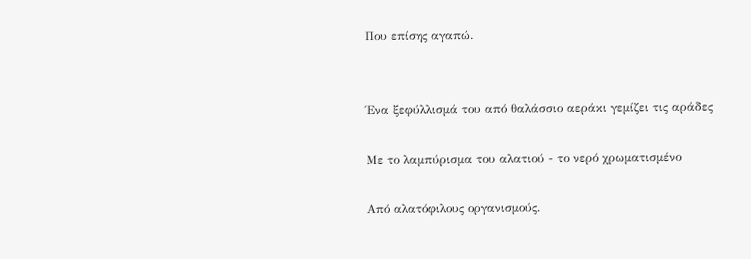Που επίσης αγαπώ.


Ένα ξεφύλλισμά του από θαλάσσιο αεράκι γεμίζει τις αράδες

Με το λαμπύρισμα του αλατιού - το νερό χρωματισμένο

Από αλατόφιλους οργανισμούς.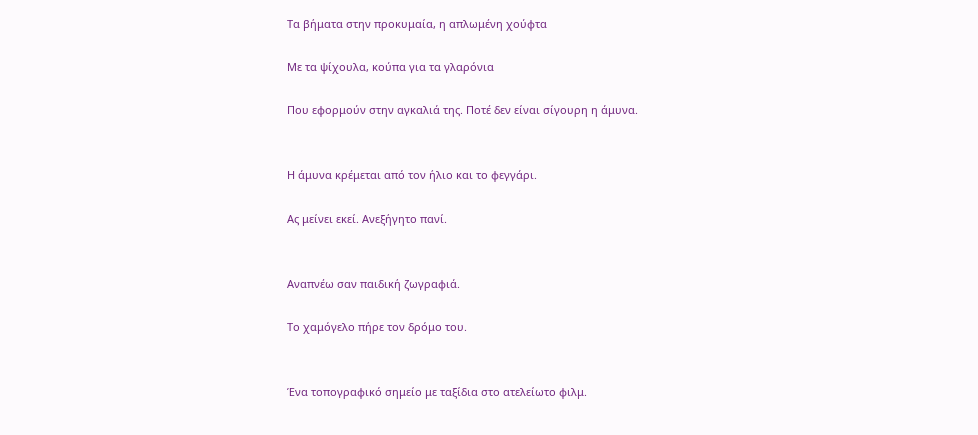Τα βήματα στην προκυμαία, η απλωμένη χούφτα

Με τα ψίχουλα, κούπα για τα γλαρόνια

Που εφορμούν στην αγκαλιά της. Ποτέ δεν είναι σίγουρη η άμυνα.


Η άμυνα κρέμεται από τον ήλιο και το φεγγάρι.

Ας μείνει εκεί. Ανεξήγητο πανί.


Αναπνέω σαν παιδική ζωγραφιά.

Το χαμόγελο πήρε τον δρόμο του.


Ένα τοπογραφικό σημείο με ταξίδια στο ατελείωτο φιλμ.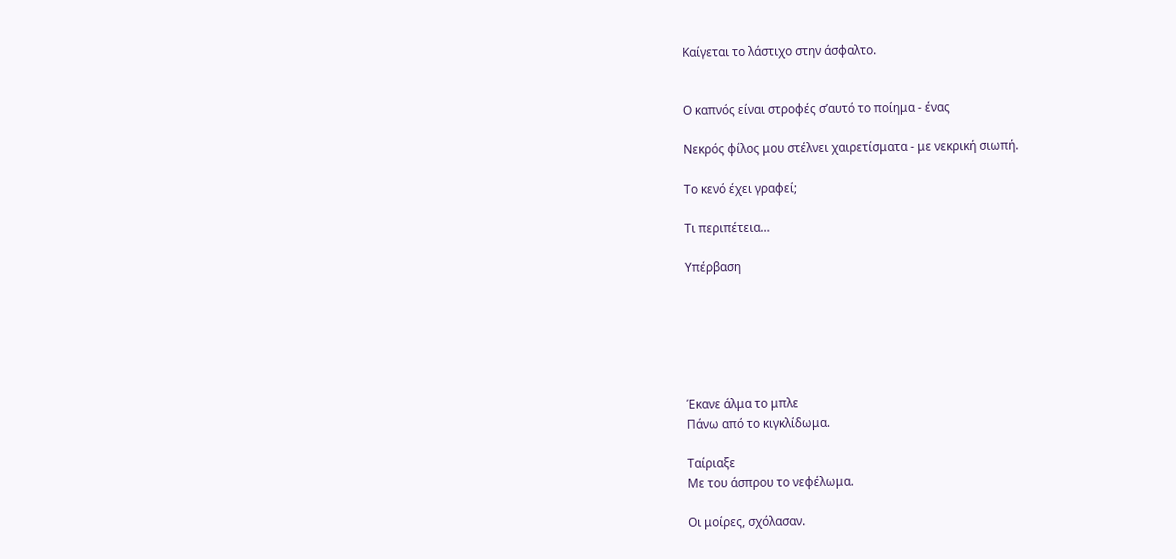Καίγεται το λάστιχο στην άσφαλτο.


Ο καπνός είναι στροφές σ’αυτό το ποίημα - ένας

Νεκρός φίλος μου στέλνει χαιρετίσματα - με νεκρική σιωπή.

Το κενό έχει γραφεί;

Τι περιπέτεια…

Υπέρβαση






Έκανε άλμα το μπλε
Πάνω από το κιγκλίδωμα.

Tαίριαξε
Με του άσπρου το νεφέλωμα.

Οι μοίρες, σχόλασαν.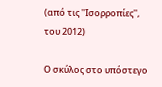(από τις ''Ισορροπίες'', του 2012)

Ο σκύλος στο υπόστεγο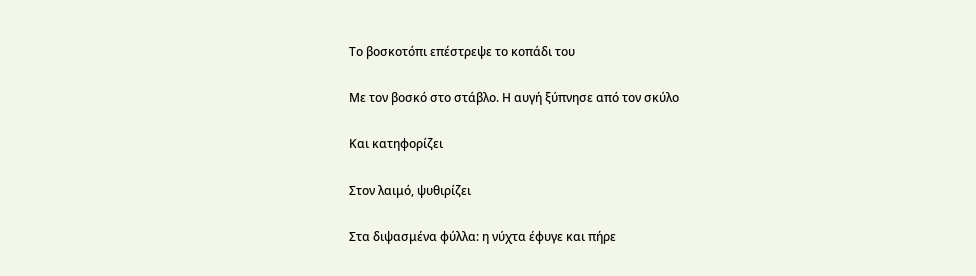Το βοσκοτόπι επέστρεψε το κοπάδι του

Με τον βοσκό στο στάβλο. Η αυγή ξύπνησε από τον σκύλο

Και κατηφορίζει

Στον λαιμό, ψυθιρίζει

Στα διψασμένα φύλλα: η νύχτα έφυγε και πήρε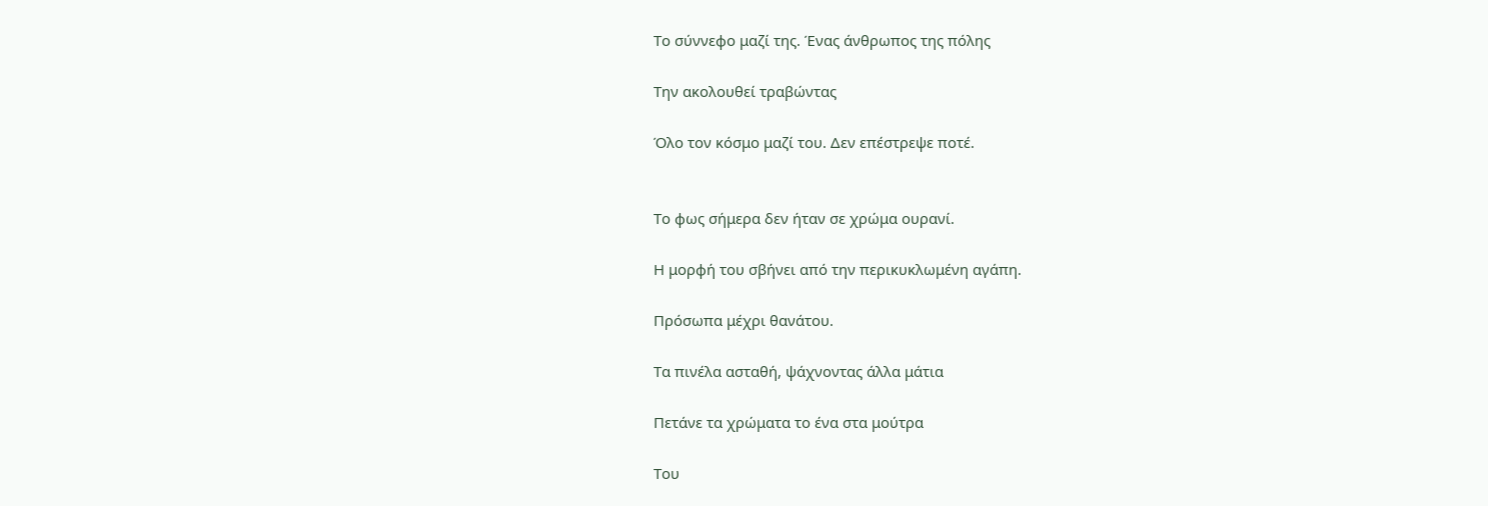Το σύννεφο μαζί της. Ένας άνθρωπος της πόλης

Την ακολουθεί τραβώντας

Όλο τον κόσμο μαζί του. Δεν επέστρεψε ποτέ.


Το φως σήμερα δεν ήταν σε χρώμα ουρανί.

Η μορφή του σβήνει από την περικυκλωμένη αγάπη.

Πρόσωπα μέχρι θανάτου.

Τα πινέλα ασταθή, ψάχνοντας άλλα μάτια

Πετάνε τα χρώματα το ένα στα μούτρα

Του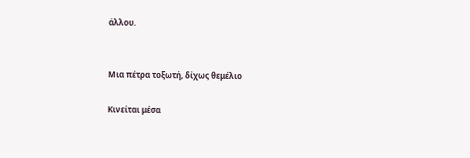άλλου.


Μια πέτρα τοξωτή, δίχως θεμέλιο

Κινείται μέσα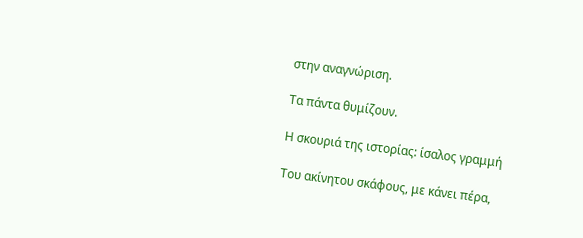στην αναγνώριση.

Τα πάντα θυμίζουν.

Η σκουριά της ιστορίας: ίσαλος γραμμή

Του ακίνητου σκάφους, με κάνει πέρα,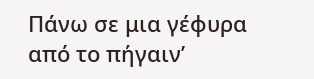Πάνω σε μια γέφυρα από το πήγαιν’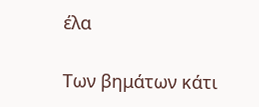έλα

Των βημάτων κάτι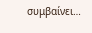συμβαίνει…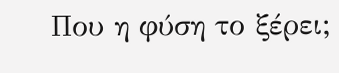Που η φύση το ξέρει;